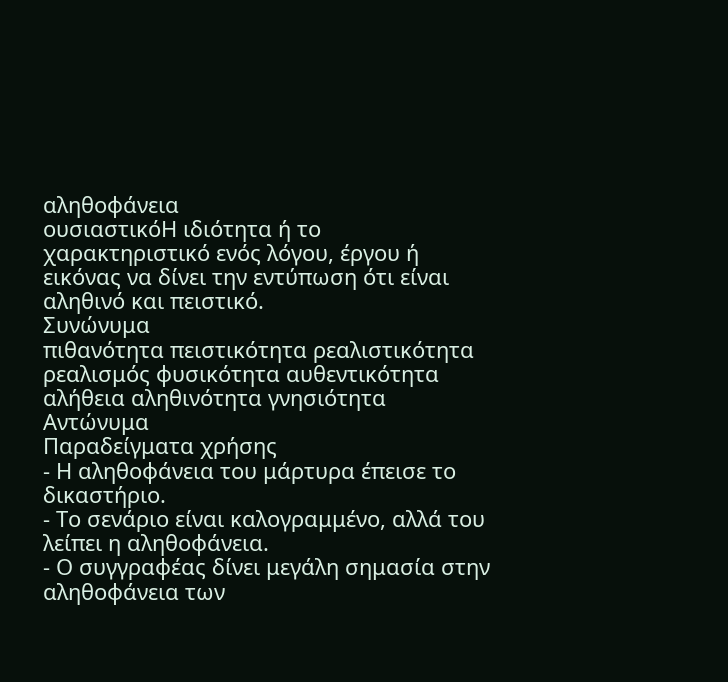αληθοφάνεια
ουσιαστικόΗ ιδιότητα ή το χαρακτηριστικό ενός λόγου, έργου ή εικόνας να δίνει την εντύπωση ότι είναι αληθινό και πειστικό.
Συνώνυμα
πιθανότητα πειστικότητα ρεαλιστικότητα ρεαλισμός φυσικότητα αυθεντικότητα αλήθεια αληθινότητα γνησιότητα
Αντώνυμα
Παραδείγματα χρήσης
- Η αληθοφάνεια του μάρτυρα έπεισε το δικαστήριο.
- Το σενάριο είναι καλογραμμένο, αλλά του λείπει η αληθοφάνεια.
- Ο συγγραφέας δίνει μεγάλη σημασία στην αληθοφάνεια των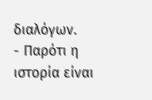διαλόγων.
- Παρότι η ιστορία είναι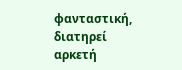φανταστική, διατηρεί αρκετή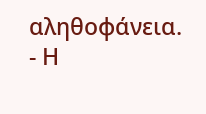αληθοφάνεια.
- Η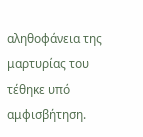αληθοφάνεια της μαρτυρίας του τέθηκε υπό αμφισβήτηση.